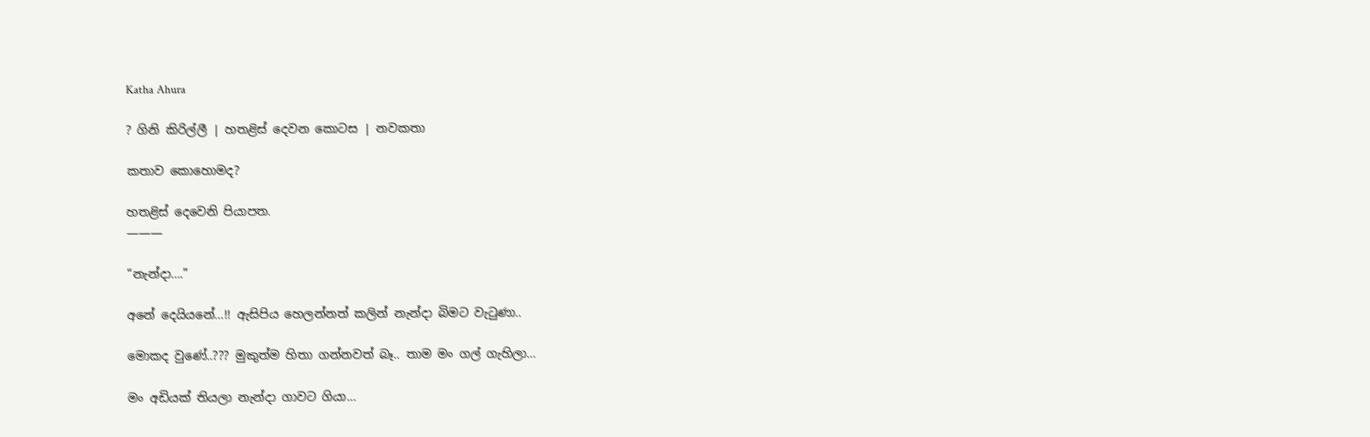Katha Ahura

? ගිනි කිරිල්ලී | හතළිස් දෙවන කොටස | නවකතා

කතාව කොහොමද?

හතළිස් දෙවෙනි පියාපත.
———

“නැන්දා….”

අනේ දෙයියනේ…!! ඇසිපිය හෙලන්නත් කලින් නැන්දා බිමට වැටුණා..

මොකද වුණේ..??? මුකුත්ම හිතා ගන්නවත් බෑ.. තාම මං ගල් ගැහිලා…

මං අඩියක් තියලා නැන්දා ගාවට ගියා…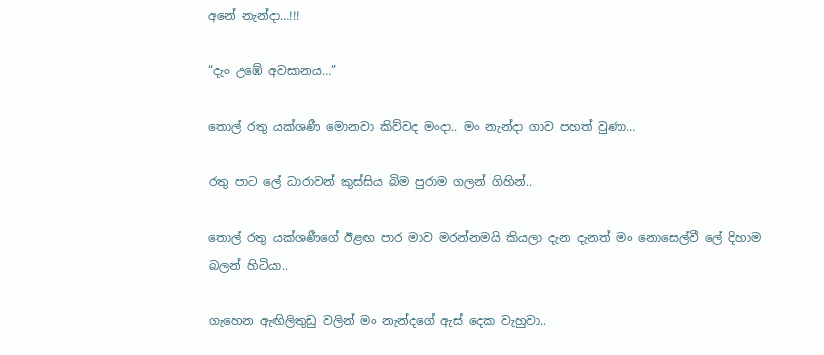අනේ නැන්දා…!!!

“දැං උඹේ අවසානය…”

තොල් රතු යක්ශණී මොනවා කිව්වද මංදා.. මං නැන්දා ගාව පහත් වුණා…

රතු පාට ලේ ධාරාවන් කුස්සිය බිම පුරාම ගලන් ගිහින්..

තොල් රතු යක්ශණීගේ ඊළඟ පාර මාව මරන්නමයි කියලා දැන දැනත් මං නොසෙල්වී ලේ දිහාම බලන් හිටියා..

ගැහෙන ඇඟිලිතුඩු වලින් මං නැන්දගේ ඇස් දෙක වැහුවා..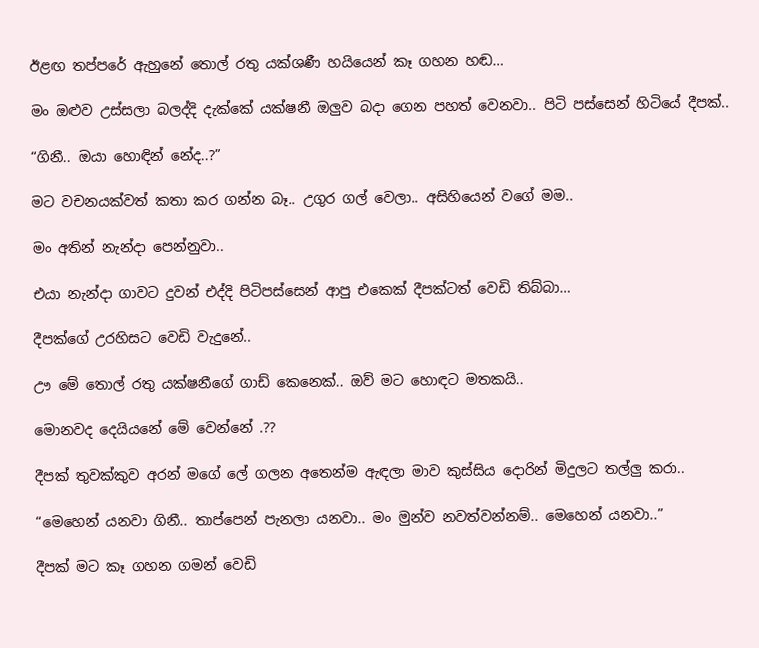ඊළඟ තප්පරේ ඇහුනේ තොල් රතු යක්ශණී හයියෙන් කෑ ගහන හඬ…

මං ඔළුව උස්සලා බලද්දි දැක්කේ යක්ෂනී ඔලුව බදා ගෙන පහත් වෙනවා.. පිටි පස්සෙන් හිටියේ දීපක්..

“ගිනී.. ඔයා හොඳින් නේද..?”

මට වචනයක්වත් කතා කර ගන්න බෑ.. උගුර ගල් වෙලා.. අසිහියෙන් වගේ මම..

මං අතින් නැන්දා පෙන්නුවා..

එයා නැන්දා ගාවට දුවන් එද්දි පිටිපස්සෙන් ආපු එකෙක් දීපක්ටත් වෙඩි තිබ්බා…

දීපක්ගේ උරහිසට වෙඩි වැදුනේ..

ඌ මේ තොල් රතු යක්ෂනීගේ ගාඩ් කෙනෙක්.. ඔව් මට හොඳට මතකයි..

මොනවද දෙයියනේ මේ වෙන්නේ .??

දීපක් තුවක්කුව අරන් මගේ ලේ ගලන අතෙන්ම ඇඳලා මාව කුස්සිය දොරින් මිදුලට තල්ලු කරා..

“මෙහෙන් යනවා ගිනී.. තාප්පෙන් පැනලා යනවා.. මං මුන්ව නවත්වන්නම්.. මෙහෙන් යනවා..”

දීපක් මට කෑ ගහන ගමන් වෙඩි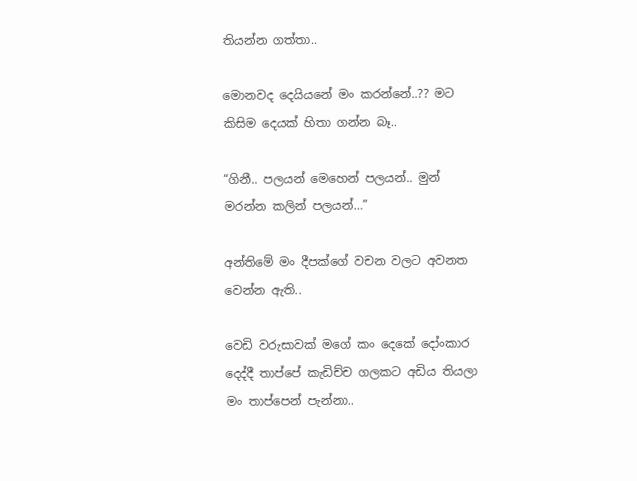තියන්න ගත්තා..

මොනවද දෙයියනේ මං කරන්නේ..?? මට කිසිම දෙයක් හිතා ගන්න බෑ..

“ගිනී.. පලයන් මෙහෙන් පලයන්.. මුන් මරන්න කලින් පලයන්…”

අන්තිමේ මං දීපක්ගේ වචන වලට අවනත වෙන්න ඇති..

වෙඩි වරුසාවක් මගේ කං දෙකේ දෝංකාර දෙද්දී තාප්පේ කැඩිච්ච ගලකට අඩිය තියලා මං තාප්පෙන් පැන්නා..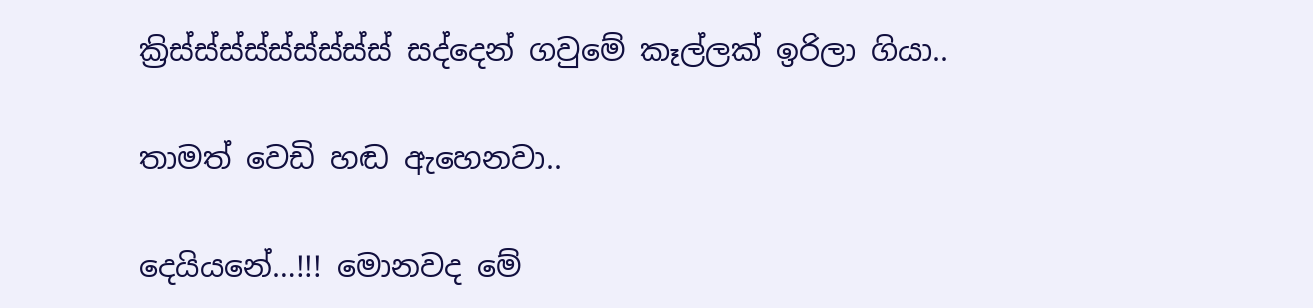ක්‍රිස්ස්ස්ස්ස්ස්ස්ස්ස් සද්දෙන් ගවුමේ කෑල්ලක් ඉරිලා ගියා..

තාමත් වෙඩි හඬ ඇහෙනවා..

දෙයියනේ…!!! මොනවද මේ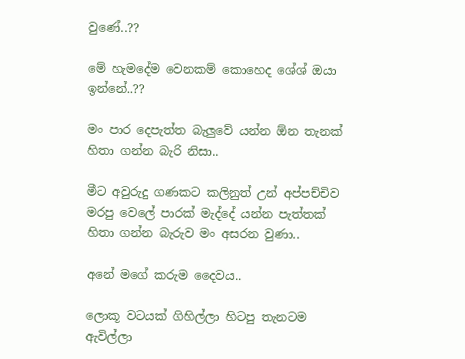වුණේ..??

මේ හැමදේම වෙනකම් කොහෙද ශේශ් ඔයා ඉන්නේ..??

මං පාර දෙපැත්ත බැලුවේ යන්න ඕන තැනක් හිතා ගන්න බැරි නිසා..

මීට අවුරුදු ගණකට කලිනුත් උන් අප්පච්චිව මරපු වෙලේ පාරක් මැද්දේ යන්න පැත්තක් හිතා ගන්න බැරුව මං අසරන වුණා..

අනේ මගේ කරුම දෛවය..

ලොකූ වටයක් ගිහිල්ලා හිටපු තැනටම ඇවිල්ලා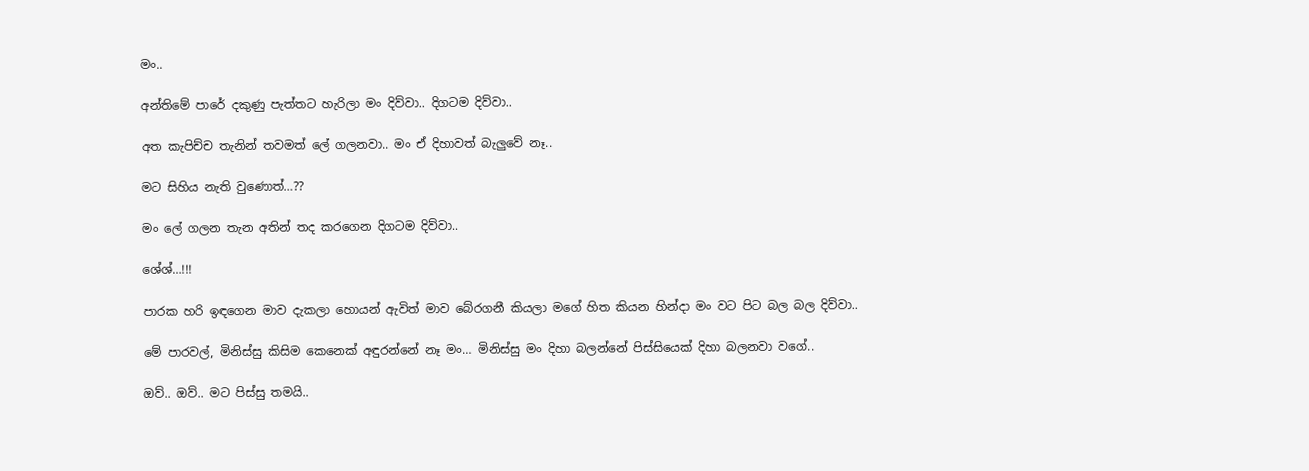මං..

අන්තිමේ පාරේ දකුණු පැත්තට හැරිලා මං දිව්වා.. දිගටම දිව්වා..

අත කැපිච්ච තැනින් තවමත් ලේ ගලනවා.. මං ඒ දිහාවත් බැලුවේ නෑ..

මට සිහිය නැති වුණොත්…??

මං ලේ ගලන තැන අතින් තද කරගෙන දිගටම දිව්වා..

ශේශ්…!!!

පාරක හරි ඉඳගෙන මාව දැකලා හොයන් ඇවිත් මාව බේරගනී කියලා මගේ හිත කියන හින්දා මං වට පිට බල බල දිව්වා..

මේ පාරවල්, මිනිස්සු කිසිම කෙනෙක් අඳුරන්නේ නෑ මං… මිනිස්සු මං දිහා බලන්නේ පිස්සියෙක් දිහා බලනවා වගේ..

ඔව්.. ඔව්.. මට පිස්සු තමයි..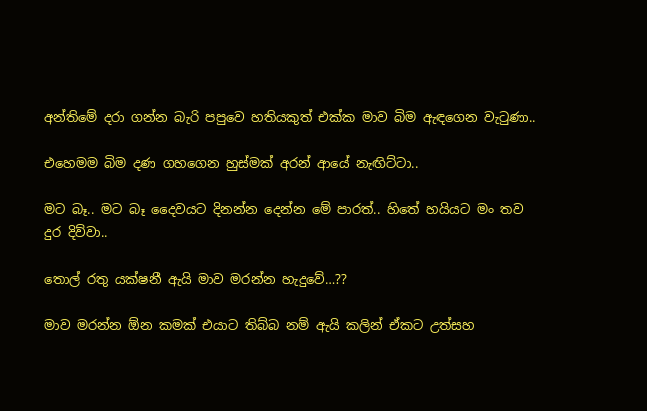අන්තිමේ දරා ගන්න බැරි පපුවෙ හතියකුත් එක්ක මාව බිම ඇඳගෙන වැටුණා..

එහෙමම බිම දණ ගහගෙන හුස්මක් අරන් ආයේ නැඟිට්ටා..

මට බෑ.. මට බෑ දෛවයට දිනන්න දෙන්න මේ පාරත්.. හිතේ හයියට මං තව දුර දිව්වා..

තොල් රතු යක්ෂනී ඇයි මාව මරන්න හැදුවේ…??

මාව මරන්න ඕන කමක් එයාට තිබ්බ නම් ඇයි කලින් ඒකට උත්සහ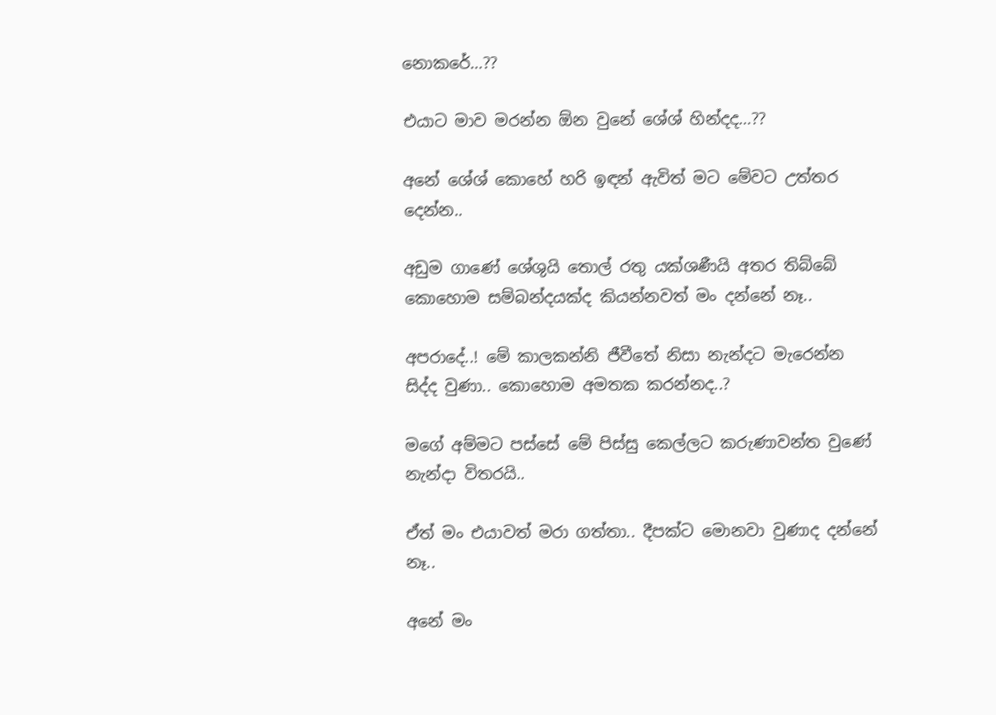නොකරේ…??

එයාට මාව මරන්න ඕන වුනේ ශේශ් හින්දද…??

අනේ ශේශ් කොහේ හරි ඉඳන් ඇවිත් මට මේවට උත්තර දෙන්න..

අඩුම ගාණේ ශේශුයි තොල් රතු යක්ශණීයි අතර තිබ්බේ කොහොම සම්බන්දයක්ද කියන්නවත් මං දන්නේ නෑ..

අපරාදේ..! මේ කාලකන්නි ජීවීතේ නිසා නැන්දට මැරෙන්න සිද්ද වුණා.. කොහොම අමතක කරන්නද..?

මගේ අම්මට පස්සේ මේ පිස්සු කෙල්ලට කරුණාවන්ත වුණේ නැන්දා විතරයි..

ඒත් මං එයාවත් මරා ගත්තා.. දීපක්ට මොනවා වුණාද දන්නේ නෑ..

අනේ මං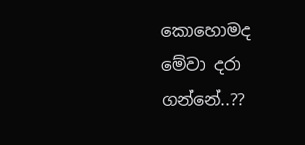කොහොමද මේවා දරා ගන්නේ..??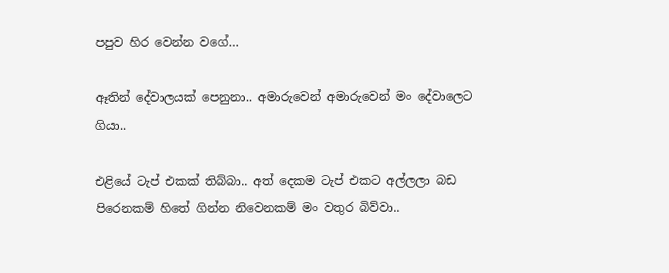පපුව හිර වෙන්න වගේ…

ඈතින් දේවාලයක් පෙනුනා.. අමාරුවෙන් අමාරුවෙන් මං දේවාලෙට ගියා..

එළියේ ටැප් එකක් තිබ්බා.. අත් දෙකම ටැප් එකට අල්ලලා බඩ පිරෙනකම් හිතේ ගින්න නිවෙනකම් මං වතුර බිව්වා..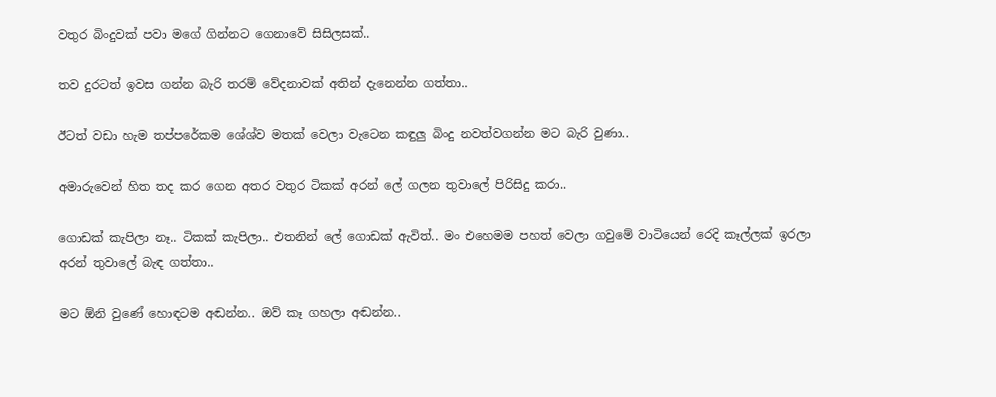වතුර බිංදුවක් පවා මගේ ගින්නට ගෙනාවේ සිසිලසක්..

තව දුරටත් ඉවස ගන්න බැරි තරම් වේදනාවක් අතින් දැනෙන්න ගත්තා..

ඊටත් වඩා හැම තප්පරේකම ශේශ්ව මතක් වෙලා වැටෙන කඳුලු බිංදු නවත්වගන්න මට බැරි වුණා..

අමාරුවෙන් හිත තද කර ගෙන අතර වතුර ටිකක් අරන් ලේ ගලන තුවාලේ පිරිසිදු කරා..

ගොඩක් කැපිලා නෑ.. ටිකක් කැපිලා.. එතනින් ලේ ගොඩක් ඇවිත්.. මං එහෙමම පහත් වෙලා ගවුමේ වාටියෙන් රෙදි කෑල්ලක් ඉරලා අරන් තුවාලේ බැඳ ගත්තා..

මට ඕනි වුණේ හොඳටම අඬන්න.. ඔව් කෑ ගහලා අඬන්න..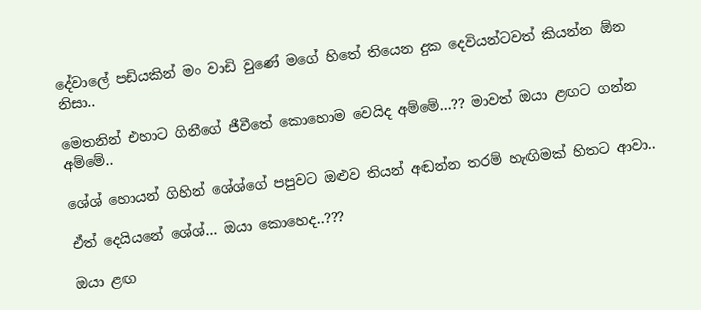දේවාලේ පඩියකින් මං වාඩි වුණේ මගේ හිතේ තියෙන දුක දෙවියන්ටවත් කියන්න ඕන නිසා..

මෙතනින් එහාට ගිනීගේ ජීවීතේ කොහොම වෙයිද අම්මේ…?? මාවත් ඔයා ළඟට ගන්න අම්මේ..

ශේශ් හොයන් ගිහින් ශේශ්ගේ පපුවට ඔළුව තියන් අඬන්න තරම් හැඟිමක් හිතට ආවා..

ඒත් දෙයියනේ ශේශ්… ඔයා කොහෙද..???

ඔයා ළඟ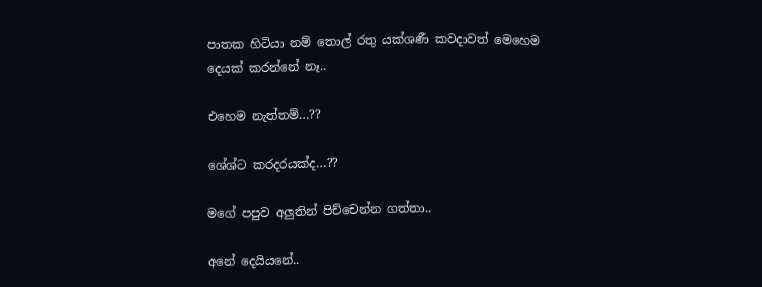පාතක හිටියා නම් තොල් රතු යක්ශණී කවදාවත් මෙහෙම දෙයක් කරන්නේ නෑ..

එහෙම නැත්තම්…??

ශේශ්ට කරදරයක්ද…??

මගේ පපුව අලුතින් පිච්චෙන්න ගත්තා..

අනේ දෙයියනේ..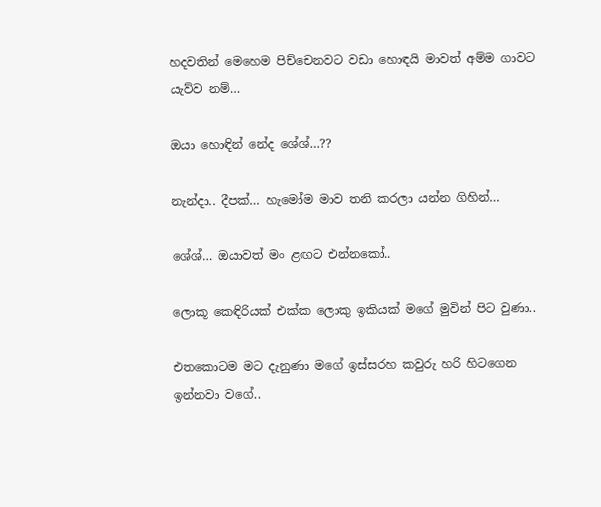හදවතින් මෙහෙම පිච්චෙනවට වඩා හොඳයි මාවත් අම්ම ගාවට යැව්ව නම්…

ඔයා හොඳින් නේද ශේශ්…??

නැන්දා.. දීපක්… හැමෝම මාව තනි කරලා යන්න ගිහින්…

ශේශ්… ඔයාවත් මං ළඟට එන්නකෝ..

ලොකූ කෙඳිරියක් එක්ක ලොකු ඉකියක් මගේ මුවින් පිට වුණා..

එතකොටම මට දැනුණා මගේ ඉස්සරහ කවුරු හරි හිටගෙන ඉන්නවා වගේ..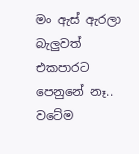මං ඇස් ඇරලා බැලුවත් එකපාරට පෙනුනේ නෑ.. වටේම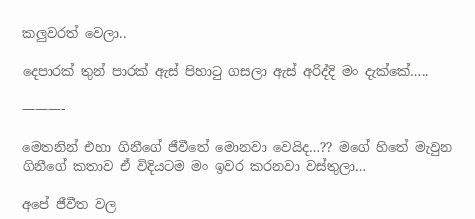කලුවරත් වෙලා..

දෙපාරක් තුන් පාරක් ඇස් පිහාටු ගසලා ඇස් අරිද්දි මං දැක්කේ…..

———-

මෙතනින් එහා ගිනීගේ ජීවීතේ මොනවා වෙයිද…?? මගේ හිතේ මැවුන ගිනීගේ කතාව ඒ විදියටම මං ඉවර කරනවා වස්තුලා…

අපේ ජීවීත වල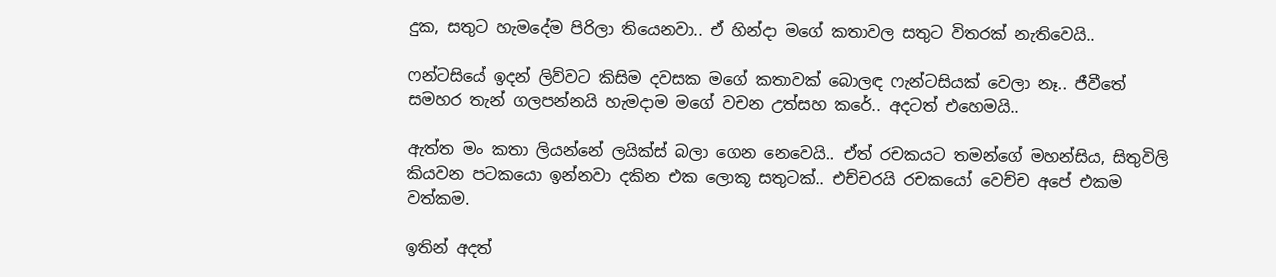දුක, සතුට හැමදේම පිරිලා තියෙනවා.. ඒ හින්දා මගේ කතාවල සතුට විතරක් නැතිවෙයි..

ෆන්ටසියේ ඉදන් ලිව්වට කිසිම දවසක මගේ කතාවක් බොලඳ ෆැන්ටසියක් වෙලා නෑ.. ජීවීතේ සමහර තැන් ගලපන්නයි හැමදාම මගේ වචන උත්සහ කරේ.. අදටත් එහෙමයි..

ඇත්ත මං කතා ලියන්නේ ලයික්ස් බලා ගෙන නෙවෙයි.. ඒත් රචකයට තමන්ගේ මහන්සිය, සිතුවිලි කියවන පටකයො ඉන්නවා දකින එක ලොකූ සතුටක්.. එච්චරයි රචකයෝ වෙච්ච අපේ එකම වත්කම.

ඉතින් අදත්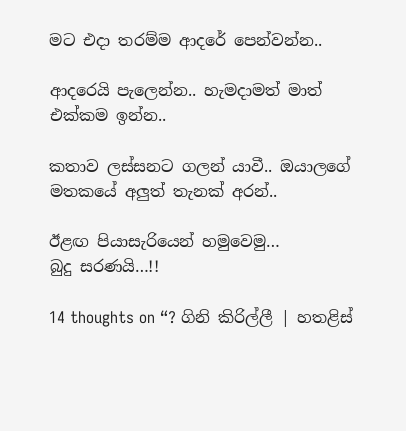මට එදා තරම්ම ආදරේ පෙන්වන්න..

ආදරෙයි පැලෙන්න.. හැමදාමත් මාත් එක්කම ඉන්න..

කතාව ලස්සනට ගලන් යාවී.. ඔයාලගේ මතකයේ අලුත් තැනක් අරන්..

ඊළඟ පියාසැරියෙන් හමුවෙමු…
බුදු සරණයි…!!

14 thoughts on “? ගිනි කිරිල්ලී | හතළිස්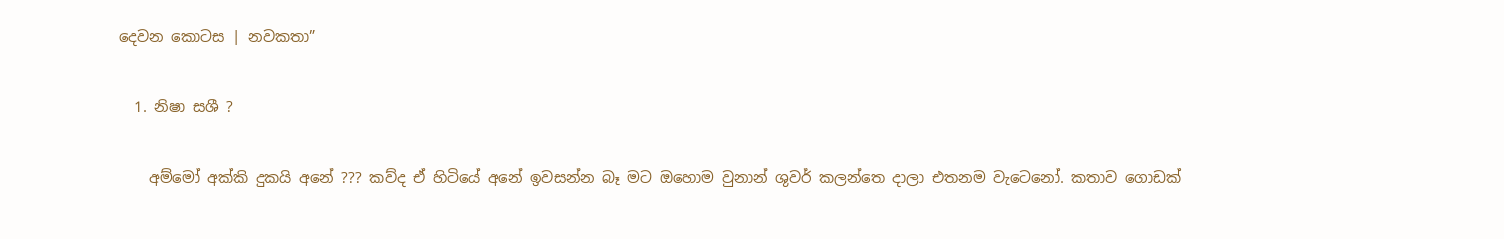දෙවන කොටස | නවකතා”

  1. නිෂා සශී ?

    අම්මෝ අක්කි දුකයි අනේ ??? කව්ද ඒ හිටියේ අනේ ඉවසන්න බෑ මට ඔහොම වුනාන් ශුවර් කලන්තෙ දාලා එතනම වැටෙනෝ. කතාව ගොඩක්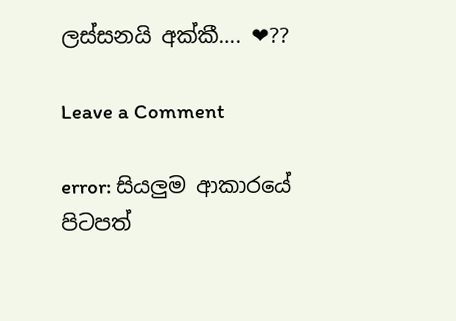ලස්සනයි අක්කී…. ❤??

Leave a Comment

error: සියලුම ආකාරයේ පිටපත්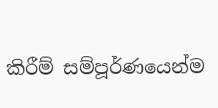කිරීම් සම්පූර්ණයෙන්ම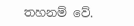තහනම් වේ.